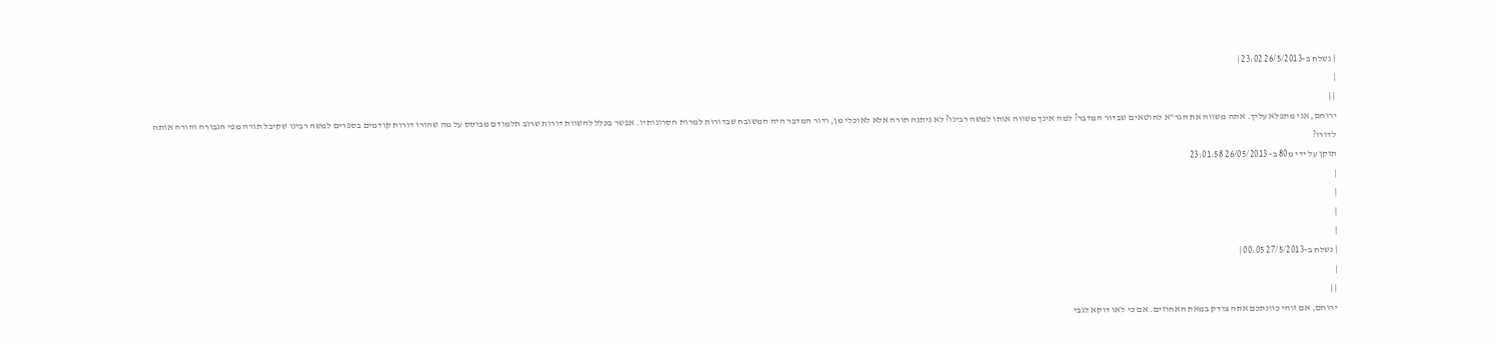| נשלח ב-26/5/2013 23:02 |
|
| |
ירוחם, אני מתפלא עליך. אתה משווה את הגר"א לחוטאים שבדור המדבר? למה אינך משווה אותו למשה רבינו? לא ניתנה תורה אלא לאוכלי מן, ודור המדבר היה המשובח שבדורות למרות חסרונותיו. אפשר בכלל להשוות דורות שרוב תלמודם מבוסס על מה שהורו דורות קודמים בספרים למשה רבינו שקיבל תורה מפי הגבורה והורה אותה לדורו?
תוקן על ידי מ80 ב- 26/05/2013 23:01:58
|
|
|
|
| נשלח ב-27/5/2013 00:05 |
|
| |
ירוחם, אם זוהי כוונתכם אתה צודק במאת האחוזים. אם כי לאו דוקא לגבי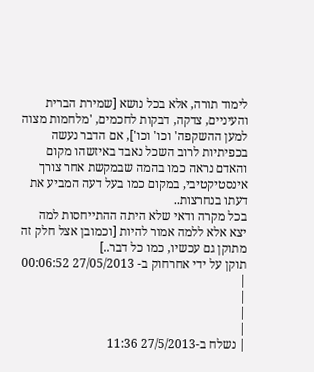לימוד תורה, אלא בכל נושא [שמירת הברית והעיניים, צדקה, דבקות לחכמים, 'מלחמות מצוה למען ההשקפה' וכו' וכו'], אם הדבר נעשה בכפיתיות לרוב השכל נאבד באיזשהו מקום והאדם נראה כמו בהמה שבמקשת אחר צורך אינסטיקטיבי, במקום כמו בעל דעה המביע את דעתו בנחרצות..
בכל מקרה ודאי שלא היתה ההתייחסות למה יצא אלא ללמה אמור להיות [וכמובן אצל חלק זה מתוקן גם עכשיו, כמו כל דבר..]
תוקן על ידי אחרחוק ב- 27/05/2013 00:06:52
|
|
|
|
| נשלח ב-27/5/2013 11:36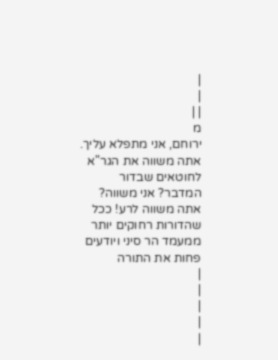|
|
| |
מ
ירוחם, אני מתפלא עליך. אתה משווה את הגר"א לחוטאים שבדור המדבר? אני משווה? אתה משווה לרע! ככל שהדורות רחוקים יותר ממעמד הר סיני ויודעים פחות את התורה
|
|
|
|
|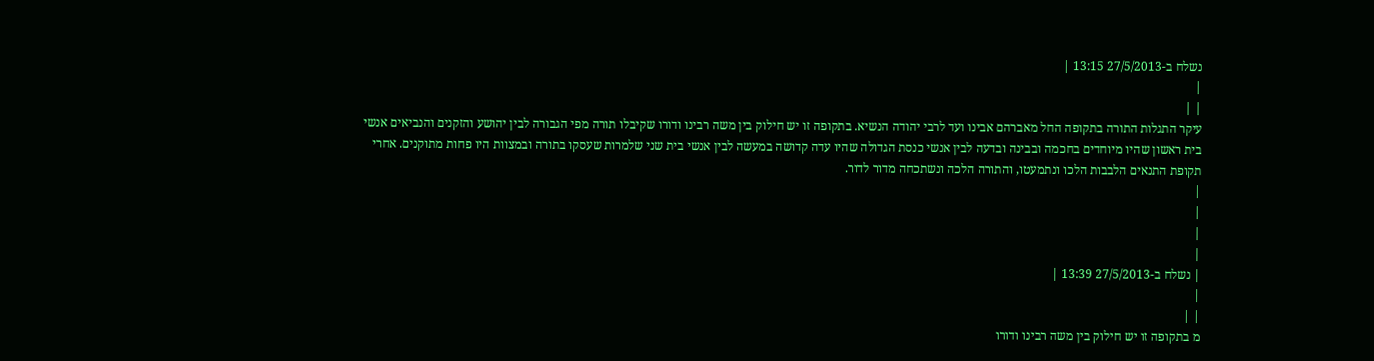נשלח ב-27/5/2013 13:15 |
|
| |
עיקר התגלות התורה בתקופה החל מאברהם אבינו ועד לרבי יהודה הנשיא. בתקופה זו יש חילוק בין משה רבינו ודורו שקיבלו תורה מפי הגבורה לבין יהושע והזקנים והנביאים אנשי בית ראשון שהיו מיוחדים בחכמה ובבינה ובדעה לבין אנשי כנסת הגדולה שהיו עדה קדושה במעשה לבין אנשי בית שני שלמרות שעסקו בתורה ובמצוות היו פחות מתוקנים. אחרי תקופת התנאים הלבבות הלכו ונתמעטו, והתורה הלכה ונשתכחה מדור לדור.
|
|
|
|
| נשלח ב-27/5/2013 13:39 |
|
| |
מ בתקופה זו יש חילוק בין משה רבינו ודורו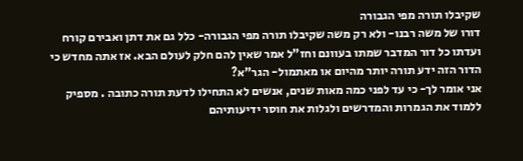שקיבלו תורה מפי הגבורה
דורו של משה רבנו- ולא רק משה שקיבלו תורה מפי הגבורה- כלל גם את דתן ואבירם קורח ועדתו כל דור המדבר שמתו בעוונם וחז"ל אמר שאין להם חלק לעולם הבא. אז אתה מחדש כי הדור הזה ידע תורה יותר מהיום או מאתמול- הגר"א?
אני אומר לך- כי עד לפני כמה מאות שנים, אנשים לא התחילו לדעת תורה כתובה . מספיק ללמוד את הגמרות והמדרשים ולגלות את חוסר ידיעותיהם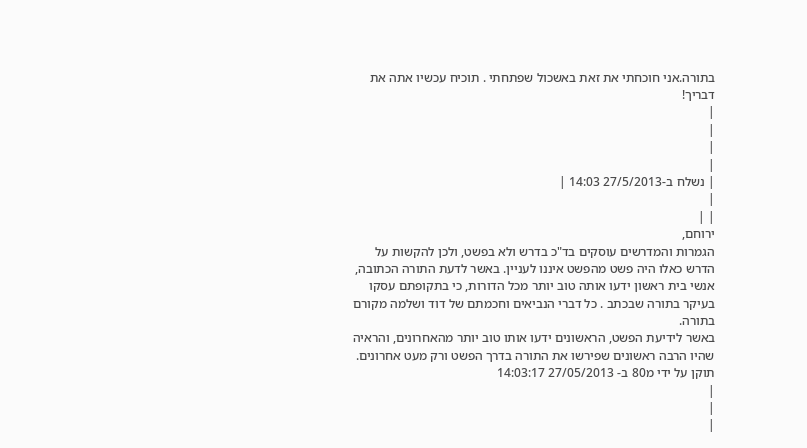בתורה.אני חוכחתי את זאת באשכול שפתחתי . תוכיח עכשיו אתה את דבריך!
|
|
|
|
| נשלח ב-27/5/2013 14:03 |
|
| |
ירוחם,
הגמרות והמדרשים עוסקים בד"כ בדרש ולא בפשט, ולכן להקשות על הדרש כאלו היה פשט מהפשט איננו לעניין. באשר לדעת התורה הכתובה, אנשי בית ראשון ידעו אותה טוב יותר מכל הדורות, כי בתקופתם עסקו בעיקר בתורה שבכתב . כל דברי הנביאים וחכמתם של דוד ושלמה מקורם בתורה.
באשר לידיעת הפשט, הראשונים ידעו אותו טוב יותר מהאחרונים, והראיה שהיו הרבה ראשונים שפירשו את התורה בדרך הפשט ורק מעט אחרונים.
תוקן על ידי מ80 ב- 27/05/2013 14:03:17
|
|
|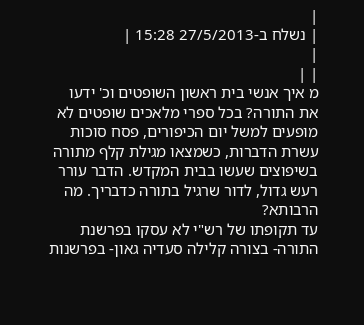|
| נשלח ב-27/5/2013 15:28 |
|
| |
מ איך אנשי בית ראשון השופטים וכ' ידעו את התורה? בכל ספרי מלאכים שופטים לא מופעים למשל יום הכיפורים, פסח סוכות עשרת הדברות, כשמצאו מגילת קלף מתורה בשיפוצים שעשו בבית המקדש. הדבר עורר רעש גדול, לדור שרגיל בתורה כדבריך. מה הרבותא?
עד תקופתו של רש"י לא עסקו בפרשנת התורה- בצורה קלילה סעדיה גאון- בפרשנות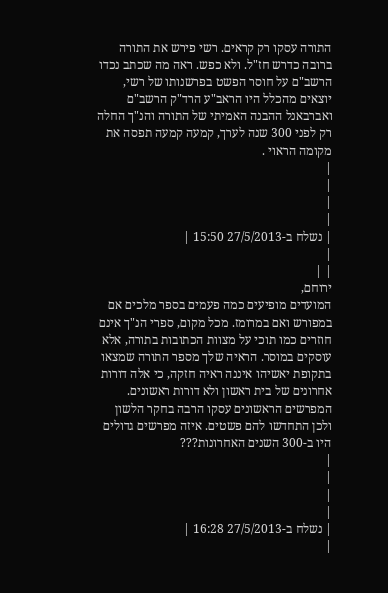התורה עסקו רק קראים. רשי פירש את התורה ברובה כדרש חז"ל. ולא כפש. ראה מה שכתב נכדו הרשב"ם על חוסר הפשט בפרשנותו של רשי, יוצאים מהכלל היו הראב"ע הרד"ק הרשב"ם ואברבאנל ההבנה האמיתי של התורה והנ"ך החלה רק לפני 300 שנה לערך, קמעה קמעה תפסה את מקומה הראוי .
|
|
|
|
| נשלח ב-27/5/2013 15:50 |
|
| |
ירוחם,
המועדים מופיעים כמה פעמים בספר מלכים אם במפורש ואם במרומז. מכל מקום, ספרי הנ"ך אינם חוזרים כמו תוכי על מצוות הכתובות בתורה, אלא עוסקים במוסר. הראיה שלך מספר התורה שמצאו בתקופת יאשיהו איננה ראיה חזקה, כי אלה דורות אחרונים של בית ראשון ולא דורות ראשונים. המפרשים הראשונים עסקו הרבה בחקר הלשון ולכן התחדשו להם פשטים. איזה מפרשים גדולים היו ב-300 השנים האחרונות???
|
|
|
|
| נשלח ב-27/5/2013 16:28 |
|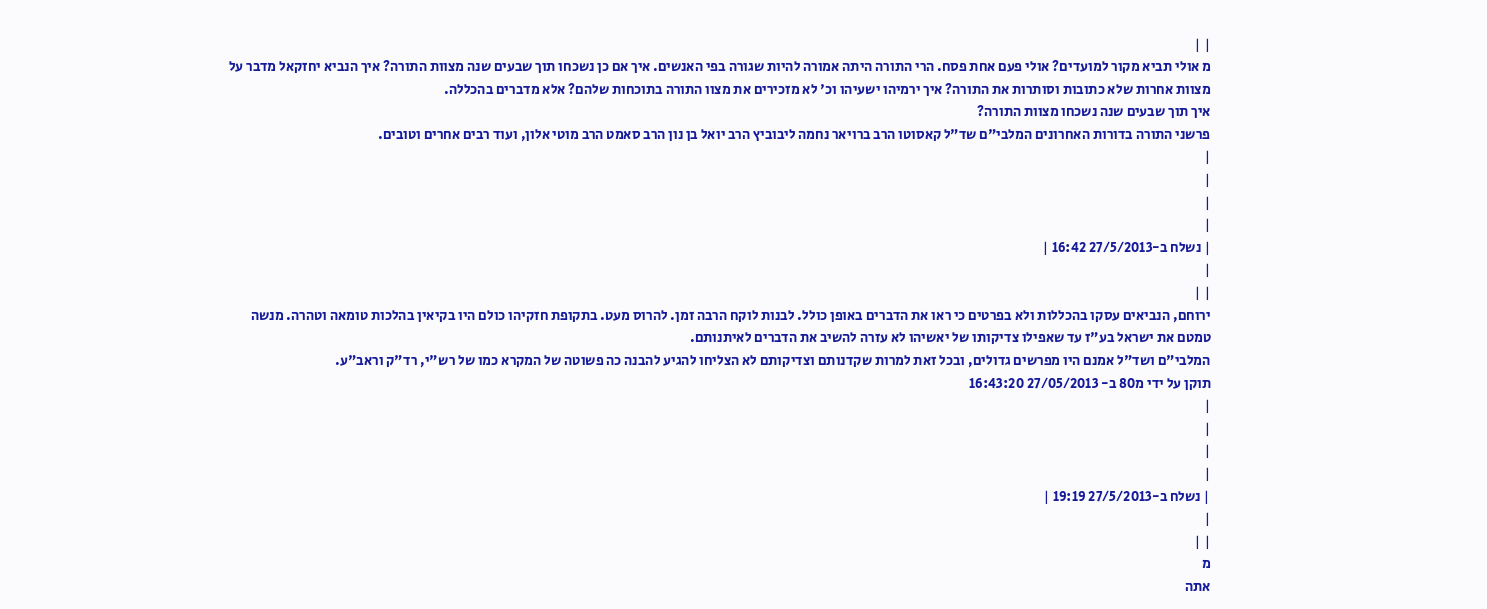| |
מ אולי תביא מקור למועדים? אולי פעם אחת פסח. הרי התורה היתה אמורה להיות שגורה בפי האנשים. איך אם כן נשכחו תוך שבעים שנה מצוות התורה? איך הנביא יחזקאל מדבר על מצוות אחרות שלא כתובות וסותרות את התורה? איך ירמיהו ישעיהו וכ' לא מזכירים את מצוו התורה בתוכחות שלהם? אלא מדברים בהכללה.
איך תוך שבעים שנה נשכחו מצוות התורה?
פרשני התורה בדורות האחרונים המלבי"ם שד"ל קאסוטו הרב ברויאר נחמה ליבוביץ הרב יואל בן נון הרב סאמט הרב מוטי אלון, ועוד רבים אחרים וטובים.
|
|
|
|
| נשלח ב-27/5/2013 16:42 |
|
| |
ירוחם, הנביאים עסקו בהכללות ולא בפרטים כי ראו את הדברים באופן כולל. לבנות לוקח הרבה זמן. להרוס מעט. בתקופת חזקיהו כולם היו בקיאין בהלכות טומאה וטהרה. מנשה טמטם את ישראל בע"ז עד שאפילו צדיקותו של יאשיהו לא עזרה להשיב את הדברים לאיתנותם.
המלבי"ם ושד"ל אמנם היו מפרשים גדולים, ובכל זאת למרות שקדנותם וצדיקותם לא הצליחו להגיע להבנה כה פשוטה של המקרא כמו של רש"י, רד"ק וראב"ע.
תוקן על ידי מ80 ב- 27/05/2013 16:43:20
|
|
|
|
| נשלח ב-27/5/2013 19:19 |
|
| |
מ
אתה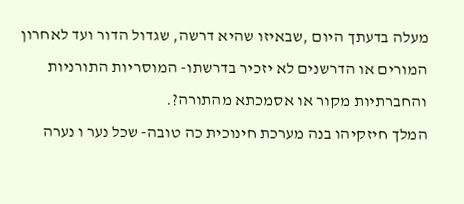מעלה בדעתך היום ,שבאיזו שהיא דרשה, שגדול הדור ועד לאחרון המורים או הדרשנים לא יזכיר בדרשתו- המוסריות התורניות והחברתיות מקור או אסמכתא מהתורה?.
המלך חיזקיהו בנה מערכת חינוכית כה טובה- שכל נער ו נערה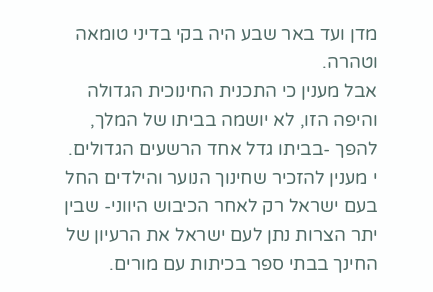מדן ועד באר שבע היה בקי בדיני טומאה וטהרה.
אבל מענין כי התכנית החינוכית הגדולה והיפה הזו, לא יושמה בביתו של המלך, להפך -בביתו גדל אחד הרשעים הגדולים.
י מענין להזכיר שחינוך הנוער והילדים החל בעם ישראל רק לאחר הכיבוש היווני- שבין יתר הצרות נתן לעם ישראל את הרעיון של החינך בבתי ספר בכיתות עם מורים.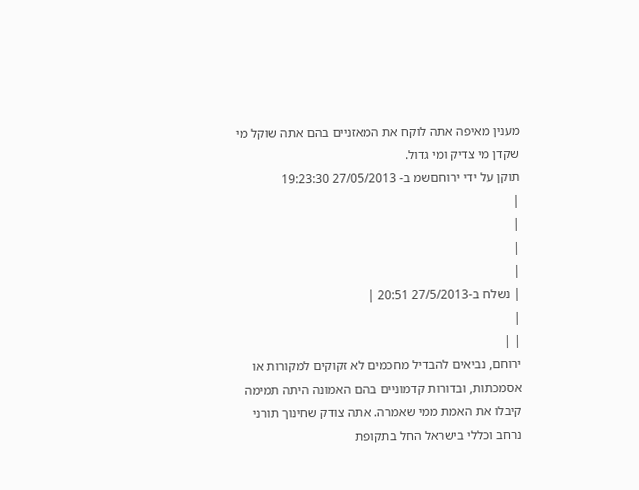מענין מאיפה אתה לוקח את המאזניים בהם אתה שוקל מי שקדן מי צדיק ומי גדול.
תוקן על ידי ירוחםשמ ב- 27/05/2013 19:23:30
|
|
|
|
| נשלח ב-27/5/2013 20:51 |
|
| |
ירוחם, נביאים להבדיל מחכמים לא זקוקים למקורות או אסמכתות, ובדורות קדמוניים בהם האמונה היתה תמימה קיבלו את האמת ממי שאמרה. אתה צודק שחינוך תורני נרחב וכללי בישראל החל בתקופת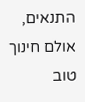התנאים, אולם חינוך טוב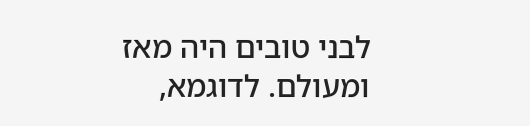לבני טובים היה מאז ומעולם. לדוגמא,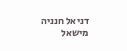דניאל חנניה מישאל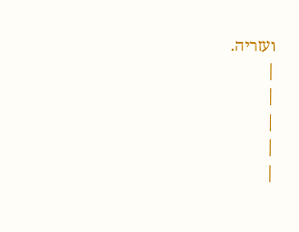ועזריה.
|
|
|
|
|